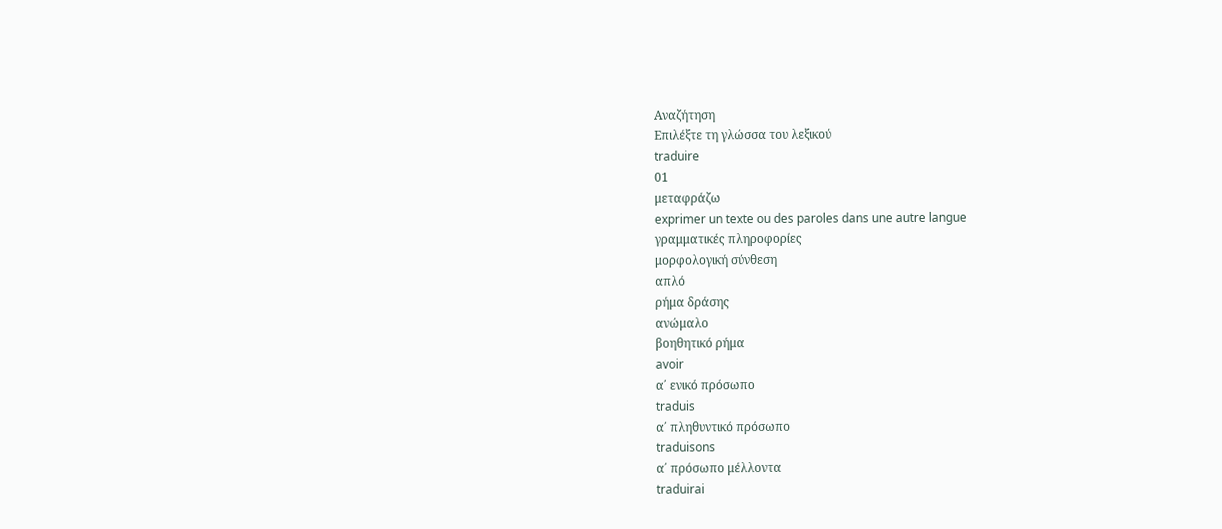Αναζήτηση
Επιλέξτε τη γλώσσα του λεξικού
traduire
01
μεταφράζω
exprimer un texte ou des paroles dans une autre langue
γραμματικές πληροφορίες
μορφολογική σύνθεση
απλό
ρήμα δράσης
ανώμαλο
βοηθητικό ρήμα
avoir
α΄ ενικό πρόσωπο
traduis
α΄ πληθυντικό πρόσωπο
traduisons
α΄ πρόσωπο μέλλοντα
traduirai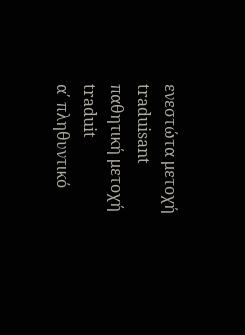ενεστώτα μετοχή
traduisant
παθητική μετοχή
traduit
α΄ πληθυντικό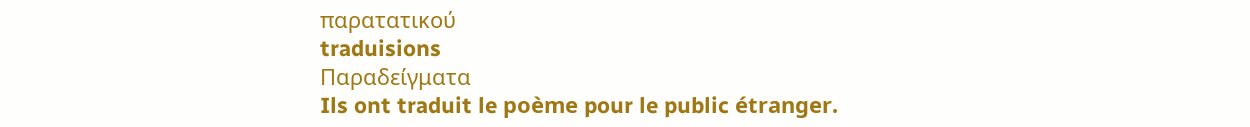παρατατικού
traduisions
Παραδείγματα
Ils ont traduit le poème pour le public étranger.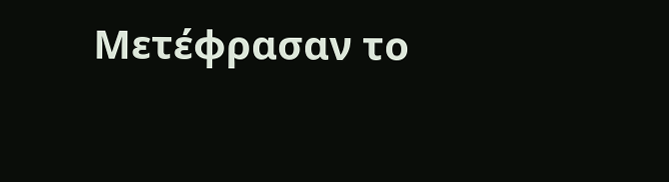Μετέφρασαν το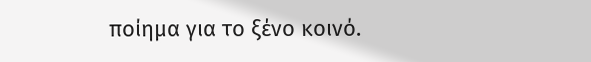ποίημα για το ξένο κοινό.